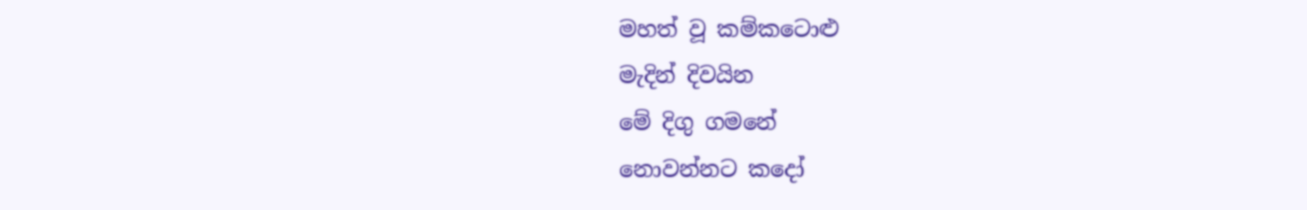මහත් වූ කම්කටොළු
මැදින් දිවයින
මේ දිගු ගමනේ
නොවන්නට කදෝ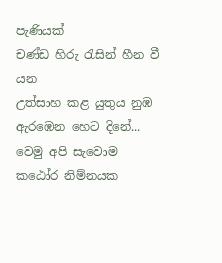පැණියක්
චණ්ඩ හිරු රැසින් හීන වී යන
උත්සාහ කළ යුතුය නුඹ
ඇරඹෙන හෙට දිනේ...
වෙමු අපි සැවොම
කඨෝර නිම්නයක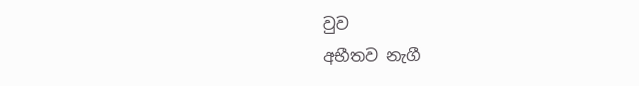වුව
අභීතව නැගී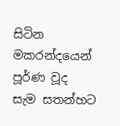සිටින
මකරන්දයෙන් පූර්ණ වූද
සැම සතන්හට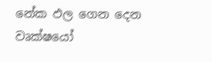නේක ඵල ගෙන දෙන
වෘක්ෂයෝ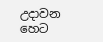උදාවන හෙට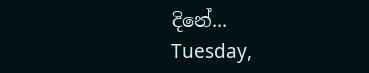දිනේ...
Tuesday,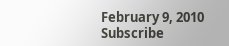February 9, 2010
Subscribe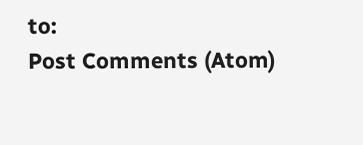to:
Post Comments (Atom)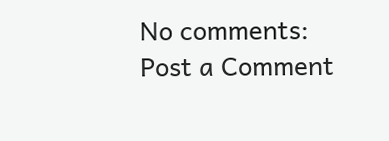No comments:
Post a Comment